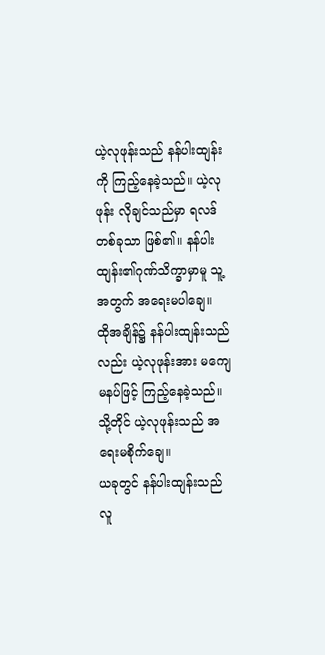ယဲ့လုဖုန်းသည် နန်ပါးထျန်းကို ကြည့်နေခဲ့သည်။ ယဲ့လုဖုန်း လိုချင်သည်မှာ ရလဒ်တစ်ခုသာ ဖြစ်၏။ နန်ပါးထျန်း၏ဂုဏ်သိက္ခာမှာမူ သူ့အတွက် အရေးမပါချေ။
ထိုအချိန်၌ နန်ပါးထျန်းသည်လည်း ယဲ့လုဖုန်းအား မကျေမနပ်ဖြင့် ကြည့်နေခဲ့သည်။ သို့တိုင် ယဲ့လုဖုန်းသည် အရေးမစိုက်ချေ။
ယခုတွင် နန်ပါးထျန်းသည် လူ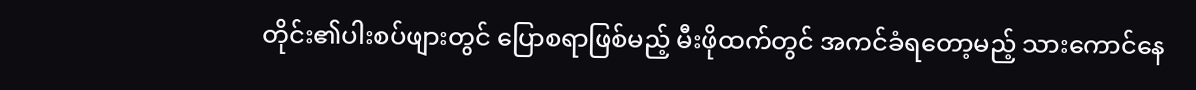တိုင်း၏ပါးစပ်ဖျားတွင် ပြောစရာဖြစ်မည့် မီးဖိုထက်တွင် အကင်ခံရတော့မည့် သားကောင်နေ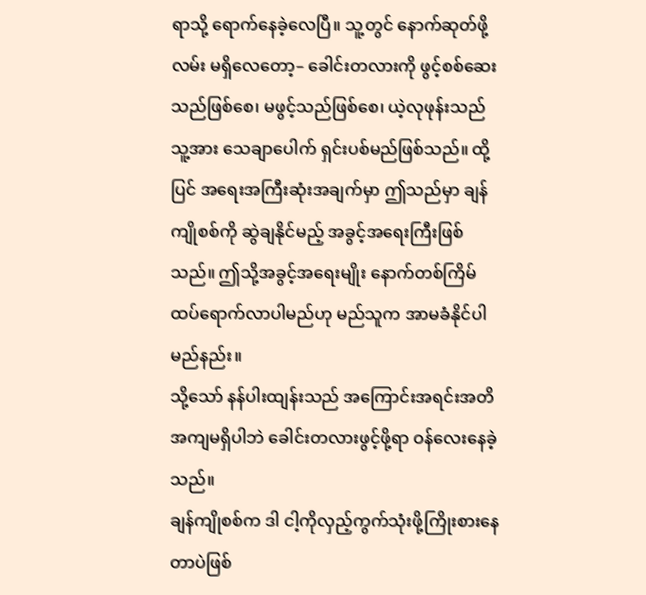ရာသို့ ရောက်နေခဲ့လေပြီ။ သူ့တွင် နောက်ဆုတ်ဖို့လမ်း မရှိလေတော့– ခေါင်းတလားကို ဖွင့်စစ်ဆေးသည်ဖြစ်စေ၊ မဖွင့်သည်ဖြစ်စေ၊ ယဲ့လုဖုန်းသည် သူ့အား သေချာပေါက် ရှင်းပစ်မည်ဖြစ်သည်။ ထို့ပြင် အရေးအကြီးဆုံးအချက်မှာ ဤသည်မှာ ချန်ကျိုစစ်ကို ဆွဲချနိုင်မည့် အခွင့်အရေးကြီးဖြစ်သည်။ ဤသို့အခွင့်အရေးမျိုး နောက်တစ်ကြိမ်ထပ်ရောက်လာပါမည်ဟု မည်သူက အာမခံနိုင်ပါမည်နည်း။
သို့သော် နန်ပါးထျန်းသည် အကြောင်းအရင်းအတိအကျမရှိပါဘဲ ခေါင်းတလားဖွင့်ဖို့ရာ ဝန်လေးနေခဲ့သည်။
ချန်ကျိုစစ်က ဒါ ငါ့ကိုလှည့်ကွက်သုံးဖို့ကြိုးစားနေတာပဲဖြစ်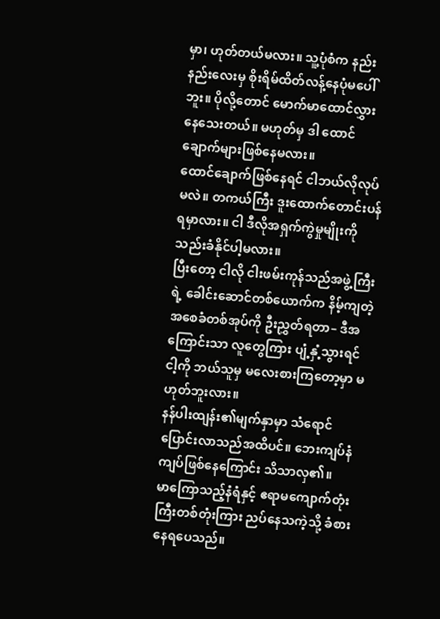မှာ၊ ဟုတ်တယ်မလား။ သူ့ပုံစံက နည်းနည်းလေးမှ စိုးရိမ်ထိတ်လန့်နေပုံမပေါ်ဘူး။ ပိုလို့တောင် မောက်မာထောင်လွှားနေသေးတယ်။ မဟုတ်မှ ဒါ ထောင်ချောက်များဖြစ်နေမလား။
ထောင်ချောက်ဖြစ်နေရင် ငါဘယ်လိုလုပ်မလဲ။ တကယ်ကြီး ဒူးထောက်တောင်းပန်ရမှာလား။ ငါ ဒီလိုအရှက်ကွဲမှုမျိုးကို သည်းခံနိုင်ပါ့မလား။
ပြီးတော့ ငါလို ငါးဖမ်းကုန်သည်အဖွဲ့ကြီးရဲ့ ခေါင်းဆောင်တစ်ယောက်က နိမ့်ကျတဲ့အစေခံတစ်အုပ်ကို ဦးညွှတ်ရတာ– ဒီအကြောင်းသာ လူတွေကြား ပျံ့နှံ့သွားရင် ငါ့ကို ဘယ်သူမှ မလေးစားကြတော့မှာ မဟုတ်ဘူးလား။
နန်ပါးထျန်း၏မျက်နှာမှာ သံရောင်ပြောင်းလာသည်အထိပင်။ ဘေးကျပ်နံကျပ်ဖြစ်နေကြောင်း သိသာလှ၏။
မာကြောသည့်နံရံနှင့် ဧရာမကျောက်တုံးကြီးတစ်တုံးကြား ညပ်နေသကဲ့သို့ ခံစားနေရပေသည်။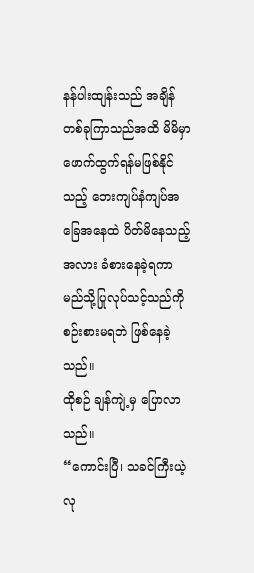နန်ပါးထျန်းသည် အချိန်တစ်ခုကြာသည်အထိ မိမိမှာ ဖောက်ထွက်ရန်မဖြစ်နိုင်သည့် ဘေးကျပ်နံကျပ်အခြေအနေထဲ ပိတ်မိနေသည့်အလား ခံစားနေခဲ့ရကာ မည်သို့ပြုလုပ်သင့်သည်ကို စဉ်းစားမရဘဲ ဖြစ်နေခဲ့သည်။
ထိုစဉ် ချန်ကျဲ့မှ ပြောလာသည်။
“ကောင်းပြီ၊ သခင်ကြီးယဲ့လု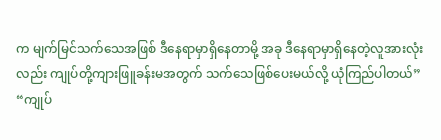က မျက်မြင်သက်သေအဖြစ် ဒီနေရာမှာရှိနေတာမို့ အခု ဒီနေရာမှာရှိနေတဲ့လူအားလုံးလည်း ကျုပ်တို့ကျားဖြူခန်းမအတွက် သက်သေဖြစ်ပေးမယ်လို့ ယုံကြည်ပါတယ်”
“ကျုပ်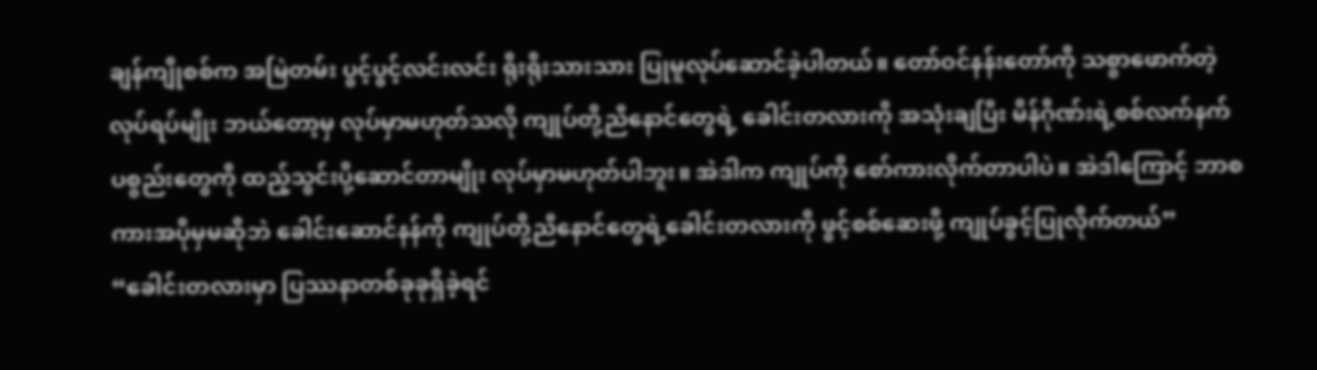ချန်ကျိုစစ်က အမြဲတမ်း ပွင့်ပွင့်လင်းလင်း ရိုးရိုးသားသား ပြုမူလုပ်ဆောင်ခဲ့ပါတယ်။ တော်ဝင်နန်းတော်ကို သစ္စာဖောက်တဲ့လုပ်ရပ်မျိုး ဘယ်တော့မှ လုပ်မှာမဟုတ်သလို ကျုပ်တို့ညီနောင်တွေရဲ့ ခေါင်းတလားကို အသုံးချပြီး မိန်ဂိုဏ်းရဲ့စစ်လက်နက်ပစ္စည်းတွေကို ထည့်သွင်းပို့ဆောင်တာမျိုး လုပ်မှာမဟုတ်ပါဘူး။ အဲဒါက ကျုပ်ကို စော်ကားလိုက်တာပါပဲ။ အဲဒါကြောင့် ဘာစကားအပိုမှမဆိုဘဲ ခေါင်းဆောင်နန်ကို ကျုပ်တို့ညီနောင်တွေရဲ့ခေါင်းတလားကို ဖွင့်စစ်ဆေးဖို့ ကျုပ်ခွင့်ပြုလိုက်တယ်”
“ခေါင်းတလားမှာ ပြဿနာတစ်ခုခုရှိခဲ့ရင်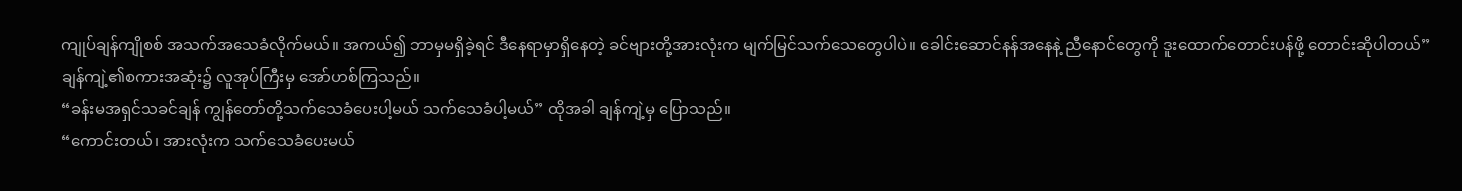ကျုပ်ချန်ကျိုစစ် အသက်အသေခံလိုက်မယ်။ အကယ်၍ ဘာမှမရှိခဲ့ရင် ဒီနေရာမှာရှိနေတဲ့ ခင်ဗျားတို့အားလုံးက မျက်မြင်သက်သေတွေပါပဲ။ ခေါင်းဆောင်နန်အနေနဲ့ ညီနောင်တွေကို ဒူးထောက်တောင်းပန်ဖို့ တောင်းဆိုပါတယ်”
ချန်ကျဲ့၏စကားအဆုံး၌ လူအုပ်ကြီးမှ အော်ဟစ်ကြသည်။
“ခန်းမအရှင်သခင်ချန် ကျွန်တော်တို့သက်သေခံပေးပါ့မယ် သက်သေခံပါ့မယ်” ထိုအခါ ချန်ကျဲ့မှ ပြောသည်။
“ကောင်းတယ်၊ အားလုံးက သက်သေခံပေးမယ်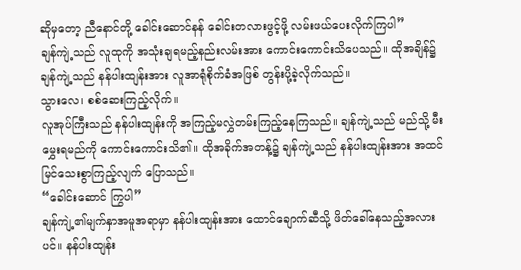ဆိုမှတော့ ညီနောင်တို့ ခေါင်းဆောင်နန် ခေါင်းတလားဖွင့်ဖို့ လမ်းဖယ်ပေးလိုက်ကြပါ”
ချန်ကျဲ့သည် လူထုကို အသုံးချရမည့်နည်းလမ်းအား ကောင်းကောင်းသိပေသည်။ ထိုအချိန်၌ ချန်ကျဲ့သည် နန်ပါးထျန်းအား လူအာရုံစိုက်ခံအဖြစ် တွန်းပို့ခဲ့လိုက်သည်။
သွားလေ၊ စစ်ဆေးကြည့်လိုက်။
လူအုပ်ကြီးသည် နန်ပါးထျန်းကို အကြည့်မလွှဲတမ်းကြည့်နေကြသည်။ ချန်ကျဲ့သည် မည်သို့ မီးမွှေးရမည်ကို ကောင်းကောင်းသိ၏။ ထိုအခိုက်အတန့်၌ ချန်ကျဲ့သည် နန်ပါးထျန်းအား အထင်မြင်သေးစွာကြည့်လျက် ပြောသည်။
“ခေါင်းဆောင် ကြွပါ”
ချန်ကျဲ့၏မျက်နှာအမူအရာမှာ နန်ပါးထျန်းအား ထောင်ချောက်ဆီသို့ ဖိတ်ခေါ်နေသည့်အလားပင်။ နန်ပါးထျန်း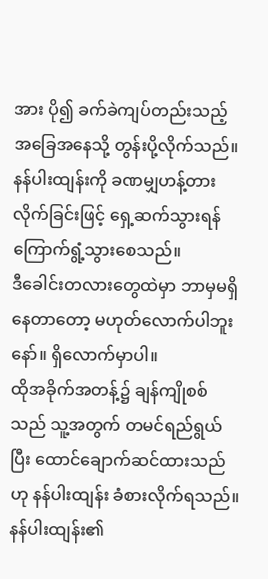အား ပို၍ ခက်ခဲကျပ်တည်းသည့် အခြေအနေသို့ တွန်းပို့လိုက်သည်။ နန်ပါးထျန်းကို ခဏမျှဟန့်တားလိုက်ခြင်းဖြင့် ရှေ့ဆက်သွားရန် ကြောက်ရွံ့သွားစေသည်။
ဒီခေါင်းတလားတွေထဲမှာ ဘာမှမရှိနေတာတော့ မဟုတ်လောက်ပါဘူးနော်။ ရှိလောက်မှာပါ။
ထိုအခိုက်အတန့်၌ ချန်ကျိုစစ်သည် သူ့အတွက် တမင်ရည်ရွယ်ပြီး ထောင်ချောက်ဆင်ထားသည်ဟု နန်ပါးထျန်း ခံစားလိုက်ရသည်။
နန်ပါးထျန်း၏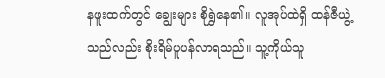နဖူးထက်တွင် ချွေးများ စိုရွှဲနေ၏။ လူအုပ်ထဲရှိ ထန်ဇီယွဲ့သည်လည်း စိုးရိမ်ပူပန်လာရသည်။ သူ့ကိုယ်သူ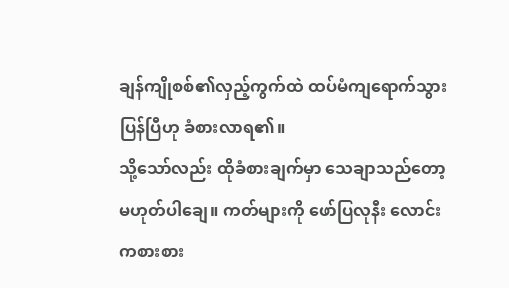ချန်ကျိုစစ်၏လှည့်ကွက်ထဲ ထပ်မံကျရောက်သွားပြန်ပြီဟု ခံစားလာရ၏။
သို့သော်လည်း ထိုခံစားချက်မှာ သေချာသည်တော့ မဟုတ်ပါချေ။ ကတ်များကို ဖော်ပြလုနီး လောင်းကစားစား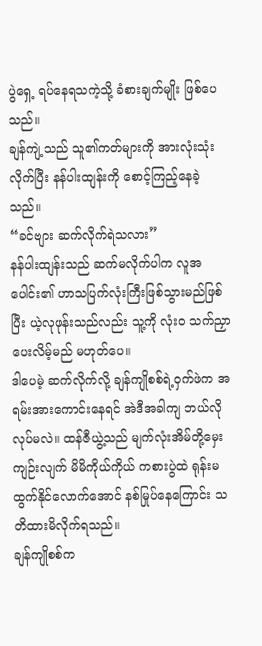ပွဲရှေ့ ရပ်နေရသကဲ့သို့ ခံစားချက်မျိုး ဖြစ်ပေသည်။
ချန်ကျဲ့သည် သူ၏ကတ်များကို အားလုံးသုံးလိုက်ပြီး နန်ပါးထျန်းကို စောင့်ကြည့်နေခဲ့သည်။
“ခင်ဗျား ဆက်လိုက်ရဲသလား”
နန်ပါးထျန်းသည် ဆက်မလိုက်ပါက လူအပေါင်း၏ ဟာသပြက်လုံးကြီးဖြစ်သွားမည်ဖြစ်ပြီး ယဲ့လုဖုန်းသည်လည်း သူ့ကို လုံးဝ သက်ညှာပေးလိမ့်မည် မဟုတ်ပေ။
ဒါပေမဲ့ ဆက်လိုက်လို့ ချန်ကျိုစစ်ရဲ့ဝှက်ဖဲက အရမ်းအားကောင်းနေရင် အဲဒီအခါကျ ဘယ်လိုလုပ်မလဲ။ ထန်ဇီယွဲ့သည် မျက်လုံးအိမ်တို့မှေးကျဉ်းလျက် မိမိကိုယ်ကိုယ် ကစားပွဲထဲ ရုန်းမထွက်နိုင်လောက်အောင် နစ်မြုပ်နေကြောင်း သတိထားမိလိုက်ရသည်။
ချန်ကျိုစစ်က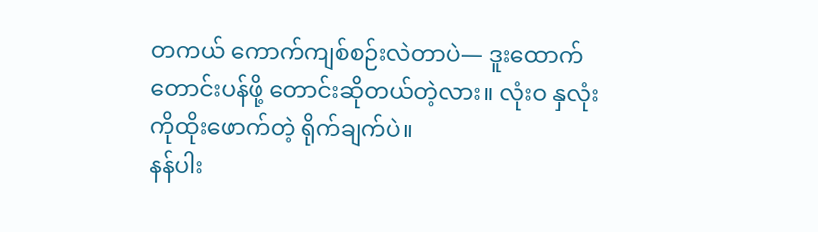တကယ် ကောက်ကျစ်စဉ်းလဲတာပဲ— ဒူးထောက်တောင်းပန်ဖို့ တောင်းဆိုတယ်တဲ့လား။ လုံးဝ နှလုံးကိုထိုးဖောက်တဲ့ ရိုက်ချက်ပဲ။
နန်ပါး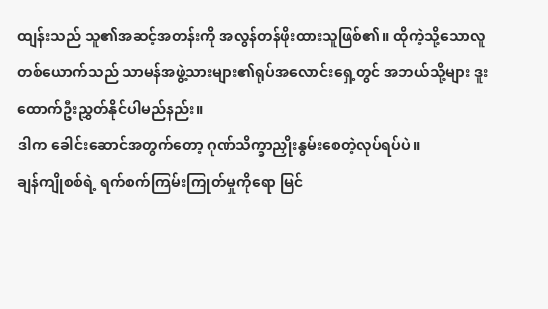ထျန်းသည် သူ၏အဆင့်အတန်းကို အလွန်တန်ဖိုးထားသူဖြစ်၏။ ထိုကဲ့သို့သောလူတစ်ယောက်သည် သာမန်အဖွဲ့သားများ၏ရုပ်အလောင်းရှေ့တွင် အဘယ်သို့များ ဒူးထောက်ဦးညွှတ်နိုင်ပါမည်နည်း။
ဒါက ခေါင်းဆောင်အတွက်တော့ ဂုဏ်သိက္ခာညှိုးနွမ်းစေတဲ့လုပ်ရပ်ပဲ။
ချန်ကျိုစစ်ရဲ့ ရက်စက်ကြမ်းကြုတ်မှုကိုရော မြင်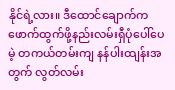နိုင်ရဲ့လား။ ဒီထောင်ချောက်က ဖောက်ထွက်ဖို့နည်းလမ်းရှီပုံပေါ်ပေမဲ့ တကယ်တမ်းကျ နန်ပါးထျန်းအတွက် လွတ်လမ်း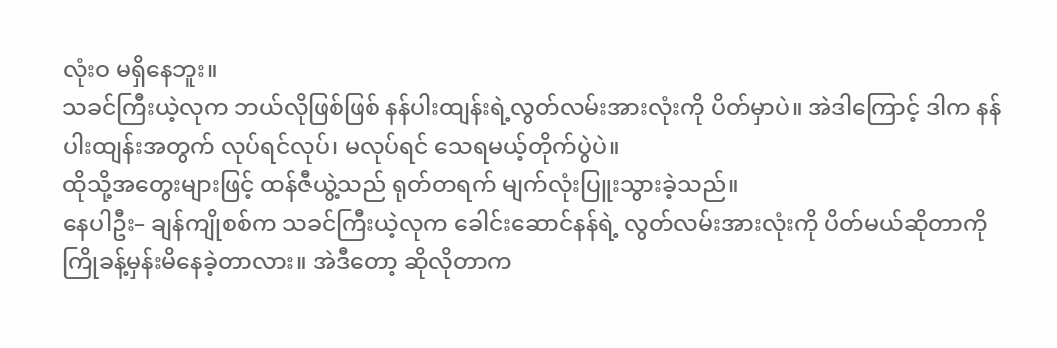လုံးဝ မရှိနေဘူး။
သခင်ကြီးယဲ့လုက ဘယ်လိုဖြစ်ဖြစ် နန်ပါးထျန်းရဲ့လွတ်လမ်းအားလုံးကို ပိတ်မှာပဲ။ အဲဒါကြောင့် ဒါက နန်ပါးထျန်းအတွက် လုပ်ရင်လုပ်၊ မလုပ်ရင် သေရမယ့်တိုက်ပွဲပဲ။
ထိုသို့အတွေးများဖြင့် ထန်ဇီယွဲ့သည် ရုတ်တရက် မျက်လုံးပြူးသွားခဲ့သည်။
နေပါဦး– ချန်ကျိုစစ်က သခင်ကြီးယဲ့လုက ခေါင်းဆောင်နန်ရဲ့ လွတ်လမ်းအားလုံးကို ပိတ်မယ်ဆိုတာကို ကြိုခန့်မှန်းမိနေခဲ့တာလား။ အဲဒီတော့ ဆိုလိုတာက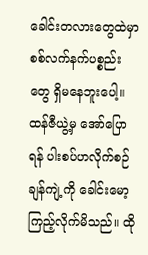ခေါင်းတလားတွေထဲမှာ စစ်လက်နက်ပစ္စည်းတွေ ရှိမနေဘူးပေါ့။
ထန်ဇီယွဲ့မှ အော်ပြောရန် ပါးစပ်ဟလိုက်စဉ်
ချန်ကျဲ့ကို ခေါင်းမော့ကြည့်လိုက်မိသည်။ ထို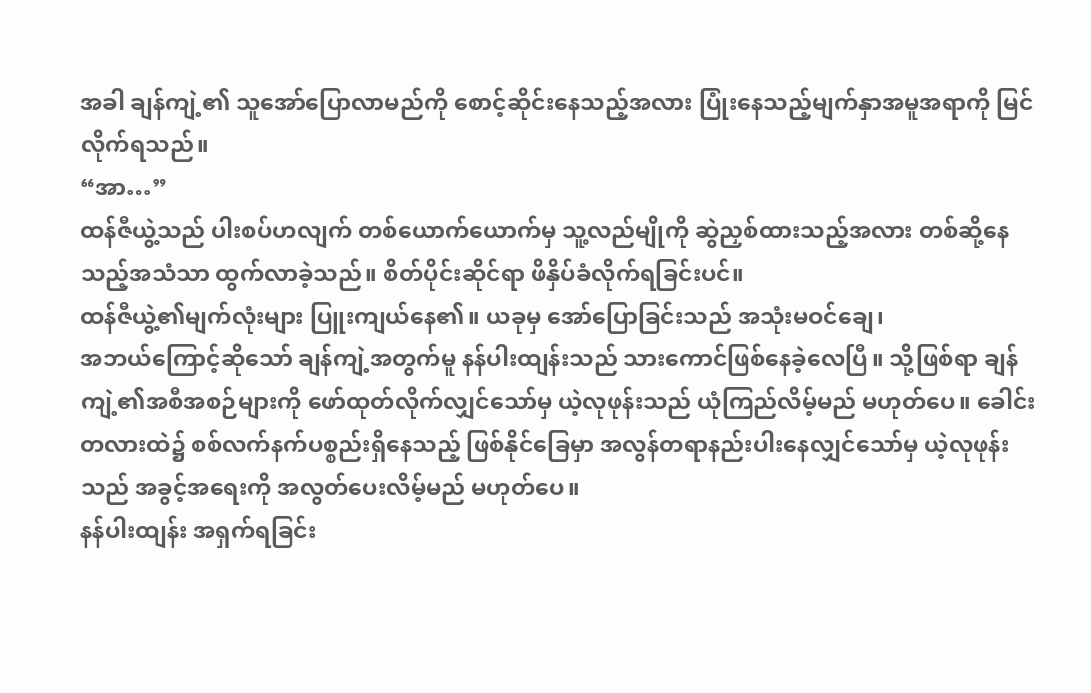အခါ ချန်ကျဲ့၏ သူအော်ပြောလာမည်ကို စောင့်ဆိုင်းနေသည့်အလား ပြုံးနေသည့်မျက်နှာအမူအရာကို မြင်လိုက်ရသည်။
“အာ…”
ထန်ဇီယွဲ့သည် ပါးစပ်ဟလျက် တစ်ယောက်ယောက်မှ သူ့လည်မျိုကို ဆွဲညှစ်ထားသည့်အလား တစ်ဆို့နေသည့်အသံသာ ထွက်လာခဲ့သည်။ စိတ်ပိုင်းဆိုင်ရာ ဖိနှိပ်ခံလိုက်ရခြင်းပင်။
ထန်ဇီယွဲ့၏မျက်လုံးများ ပြူးကျယ်နေ၏။ ယခုမှ အော်ပြောခြင်းသည် အသုံးမဝင်ချေ၊
အဘယ်ကြောင့်ဆိုသော် ချန်ကျဲ့အတွက်မူ နန်ပါးထျန်းသည် သားကောင်ဖြစ်နေခဲ့လေပြီ။ သို့ဖြစ်ရာ ချန်ကျဲ့၏အစီအစဉ်များကို ဖော်ထုတ်လိုက်လျှင်သော်မှ ယဲ့လုဖုန်းသည် ယုံကြည်လိမ့်မည် မဟုတ်ပေ။ ခေါင်းတလားထဲ၌ စစ်လက်နက်ပစ္စည်းရှိနေသည့် ဖြစ်နိုင်ခြေမှာ အလွန်တရာနည်းပါးနေလျှင်သော်မှ ယဲ့လုဖုန်းသည် အခွင့်အရေးကို အလွတ်ပေးလိမ့်မည် မဟုတ်ပေ။
နန်ပါးထျန်း အရှက်ရခြင်း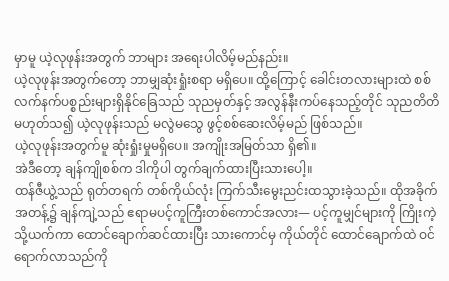မှာမူ ယဲ့လုဖုန်းအတွက် ဘာများ အရေးပါလိမ့်မည်နည်း။
ယဲ့လုဖုန်းအတွက်တော့ ဘာမျှဆုံးရှုံးစရာ မရှိပေ။ ထို့ကြောင့် ခေါင်းတလားများထဲ စစ်လက်နက်ပစ္စည်းများရှိနိုင်ခြေသည် သုညမှတ်နှင့် အလွန်နီးကပ်နေသည့်တိုင် သုညတိတိ မဟုတ်သ၍ ယဲ့လုဖုန်းသည် မလွဲမသွေ ဖွင့်စစ်ဆေးလိမ့်မည် ဖြစ်သည်။
ယဲ့လုဖုန်းအတွက်မူ ဆုံးရှုံးမှုမရှိပေ။ အကျိုးအမြတ်သာ ရှိ၏။
အဲဒီတော့ ချန်ကျိုစစ်က ဒါကိုပါ တွက်ချက်ထားပြီးသားပေါ့။
ထန်ဇီယွဲ့သည် ရုတ်တရက် တစ်ကိုယ်လုံး ကြက်သီးမွေးညင်းထသွားခဲ့သည်။ ထိုအခိုက်အတန့်၌ ချန်ကျဲ့သည် ဧရာမပင့်ကူကြီးတစ်ကောင်အလား— ပင့်ကူမျှင်များကို ကြိုးကဲ့သို့ယက်ကာ ထောင်ချောက်ဆင်ထားပြီး သားကောင်မှ ကိုယ်တိုင် ထောင်ချောက်ထဲ ဝင်ရောက်လာသည်ကို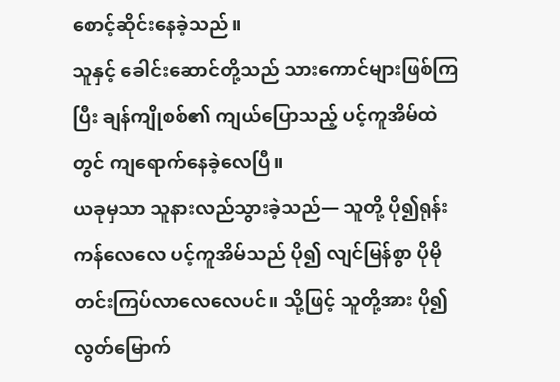စောင့်ဆိုင်းနေခဲ့သည်။
သူနှင့် ခေါင်းဆောင်တို့သည် သားကောင်များဖြစ်ကြပြီး ချန်ကျိုစစ်၏ ကျယ်ပြောသည့် ပင့်ကူအိမ်ထဲတွင် ကျရောက်နေခဲ့လေပြီ။
ယခုမှသာ သူနားလည်သွားခဲ့သည်— သူတို့ ပို၍ရုန်းကန်လေလေ ပင့်ကူအိမ်သည် ပို၍ လျင်မြန်စွာ ပိုမိုတင်းကြပ်လာလေလေပင်။ သို့ဖြင့် သူတို့အား ပို၍ လွတ်မြောက်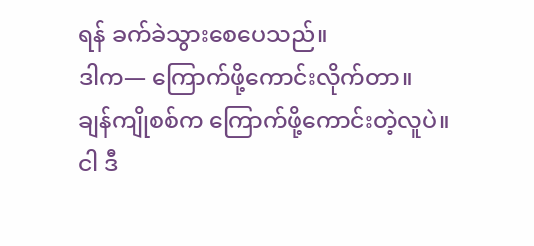ရန် ခက်ခဲသွားစေပေသည်။
ဒါက— ကြောက်ဖို့ကောင်းလိုက်တာ။
ချန်ကျိုစစ်က ကြောက်ဖို့ကောင်းတဲ့လူပဲ။
ငါ ဒီ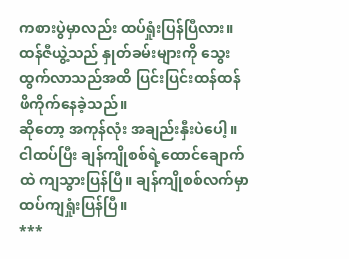ကစားပွဲမှာလည်း ထပ်ရှုံးပြန်ပြီလား။
ထန်ဇီယွဲ့သည် နှုတ်ခမ်းများကို သွေးထွက်လာသည်အထိ ပြင်းပြင်းထန်ထန် ဖိကိုက်နေခဲ့သည်။
ဆိုတော့ အကုန်လုံး အချည်းနှီးပဲပေါ့။ ငါထပ်ပြီး ချန်ကျိုစစ်ရဲ့ထောင်ချောက်ထဲ ကျသွားပြန်ပြီ။ ချန်ကျိုစစ်လက်မှာ ထပ်ကျရှုံးပြန်ပြီ။
***